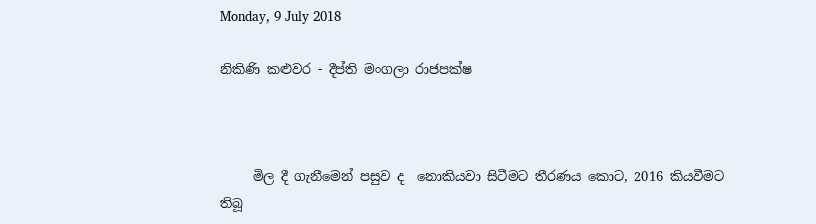Monday, 9 July 2018

නිකිණි කළුවර - දීප්ති මංගලා රාජපක්ෂ



     මිල දී ගැනීමෙන් පසුව ද  නොකියවා සිටීමට තීරණය කොට, 2016 කියවීමට තිබූ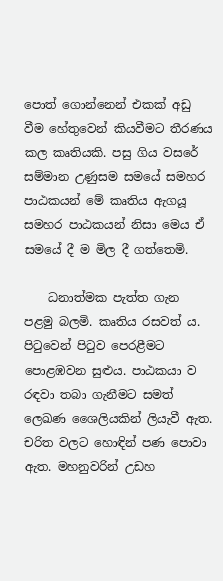පොත් ගොන්නෙන් එකක් අඩු වීම හේතුවෙන් කියවීමට තීරණය කල කෘතියකි. පසු ගිය වසරේ සම්මාන උණුසම සමයේ සමහර පාඨකයන් මේ කෘතිය ඇගයූ සමහර පාඨකයන් නිසා මෙය ඒ සමයේ දී ම මිල දී ගත්තෙමි.

    ධනාත්මක පැත්ත ගැන පළමු බලමි. කෘතිය රසවත් ය. පිටුවෙන් පිටුව පෙරළීමට පොළඹවන සුළුය. පාඨකයා ව රඳවා තබා ගැනීමට සමත් ලෙඛණ ශෛලියකින් ලියැවී ඇත. චරිත වලට හොඳින් පණ පොවා ඇත. මහනුවරින් උඩහ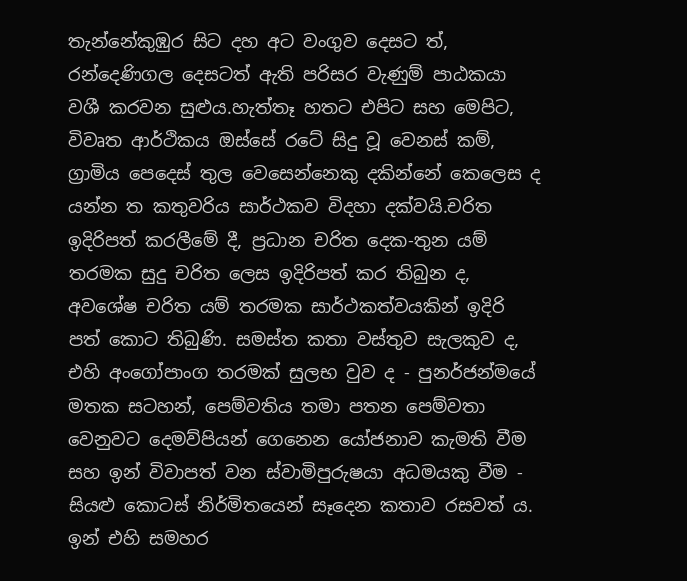තැන්නේකුඹුර සිට දහ අට වංගුව දෙසට ත්, රන්දෙණිගල දෙසටත් ඇති පරිසර වැණුම් පාඨකයා වශී කරවන සුළුය.හැත්තෑ හතට එපිට සහ මෙපිට, විවෘත ආර්ථිකය ඔස්සේ රටේ සිදු වූ වෙනස් කම්, ග්‍රාමිය පෙදෙස් තුල වෙසෙන්නෙකු දකින්නේ කෙලෙස ද යන්න ත කතුවරිය සාර්ථකව විදහා දක්වයි.චරිත ඉදිරිපත් කරලීමේ දී, ප්‍රධාන චරිත දෙක-තුන යම් තරමක සුදු චරිත ලෙස ඉදිරිපත් කර තිබුන ද, අවශේෂ චරිත යම් තරමක සාර්ථකත්වයකින් ඉදිරි පත් කොට තිබුණි. සමස්ත කතා වස්තුව සැලකුව ද, එහි අංගෝපාංග තරමක් සුලභ වුව ද - පුනර්ජන්මයේ මතක සටහන්, පෙම්වතිය තමා පතන පෙම්වතා වෙනුවට දෙමව්පියන් ගෙනෙන යෝජනාව කැමති වීම සහ ඉන් විවාපත් වන ස්වාමිපුරුෂයා අධමයකු වීම - සියළු කොටස් නිර්මිතයෙන් සෑදෙන කතාව රසවත් ය. ඉන් එහි සමහර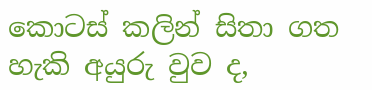කොටස් කලින් සිතා ගත හැකි අයුරු වුව ද,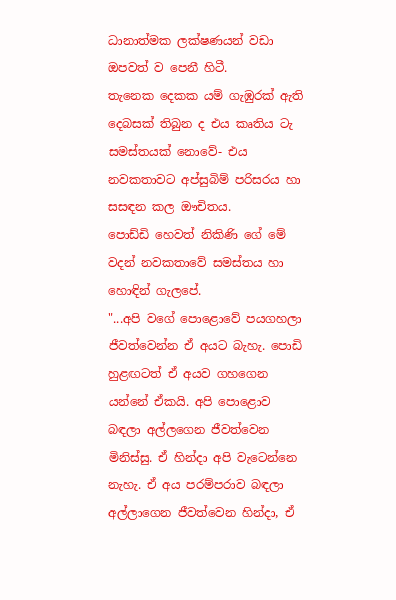ධානාත්මක ලක්ෂණයන් වඩා ඔපවත් ව පෙනී හිටී.
තැනෙක දෙකක යම් ගැඹුරක් ඇති දෙබසක් තිබුන ද එය කෘතිය ටැ සමස්තයක් නොවේ- එය නවකතාවට අප්සුබිම් පරිසරය හා සසඳන කල ඖචිතය.
පොඩ්ඩි හෙවත් නිකිණි ගේ මේ වදන් නවකතාවේ සමස්තය හා හොඳින් ගැලපේ.
"...අපි වගේ පොළොවේ පයගහලා ජීවත්වෙන්න ඒ අයට බැහැ. පොඩි හුළඟටත් ඒ අයව ගහගෙන  යන්නේ ඒකයි. අපි පොළොව බඳලා අල්ලගෙන ජීවත්වෙන මිනිස්සු. ඒ හින්දා අපි වැටෙන්නෙ නැහැ. ඒ අය පරම්පරාව බඳලා අල්ලාගෙන ජීවත්වෙන හින්දා, ඒ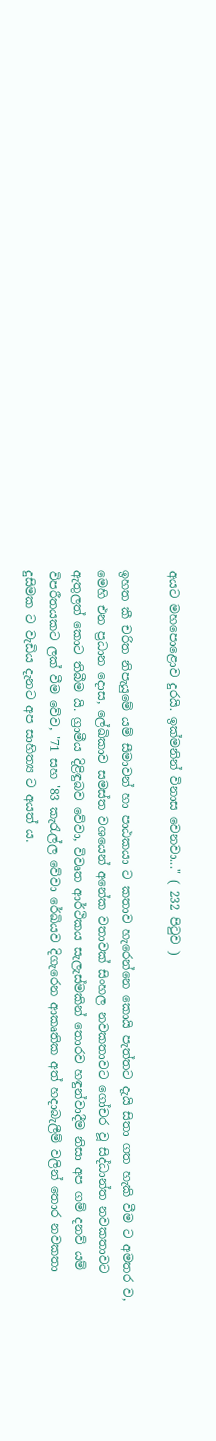අයට මහපොළොව දුරයි. ඉක්මනින් විනාස වෙනවා..." ( 232 පිටුව )

ඉහත කී චරිත නිපැයුමේ යම් සීමාවන් හා පාඨකයා ට කතාව හැරෙන්නෙ කොයි පැත්තට දැයි සිතා ගත හැකි වීම ට අමතර ව, මෙහි එන ප්‍රධාන දොස, ලේඛිකාව සමස්ත වශයෙන් අනේක වතාවක් සිංහල නවකතාවට ගෝචර වූ සිද්ධාන්ත නවකතාවට ඇතුලත් කොට තිබීම යි. ග්‍රාමීය දිළිඳුබව වේවා, විවෘත ආර්ථිකය සැලැස්මකින් තොරව හඳුන්වාදීම නිසා අප ගම් දනව් යම් විපරීතයකට ලක් වීම වේව, '71 සහ '83 කැරැල්ල වේවා රේඛියව දිගැරෙන ආකෘතික අත් හදාබැලීම් වලින් තොර නවකතා දුසිමක ට වැඩිය දැනට අප සාහිත්‍ය ට අයත් ය.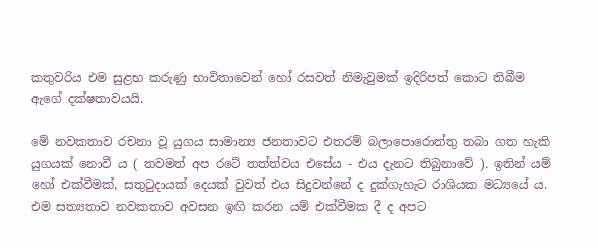කතුවරිය එම සුළභ කරුණු භාවිතාවෙන් හෝ රසවත් නිමැවුමක් ඉදිරිපත් කොට තිබීම ඇගේ දක්ෂතාවයයි.

මේ නවකතාව රචනා වූ යුගය සාමාන්‍ය ජනතාවට එතරම් බලාපොරොත්තු තබා ගත හැකි යුගයක් නොවී ය ( තවමත් අප රටේ තත්ත්වය එසේය - එය දැනට තිබුනාවේ ). ඉතින් යම් හෝ එක්වීමක්, සතුටුදායක් දෙයක් වුවත් එය සිදුවන්නේ ද දුක්ගැහැට රාශියක මධ්‍යයේ ය. එම සත්‍යතාව නවකතාව අවසන ඉඟි කරන යම් එක්වීමක දී ද අපට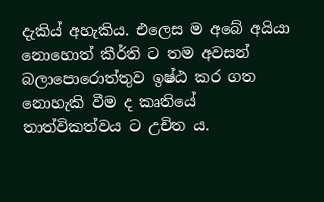දැකිය් අහැකිය. එලෙස ම අබේ අයියා නොහොත් කීර්ති ට තම අවසන් බලාපොරොත්තුව ඉෂ්ඨ කර ගත නොහැකි වීම ද කෘතියේ තාත්විකත්වය ට උචිත ය.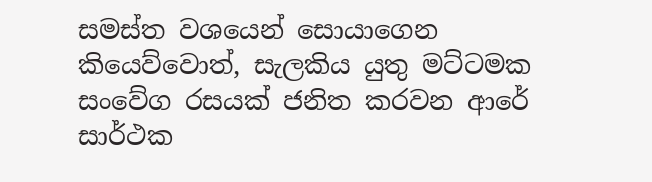සමස්ත වශයෙන් සොයාගෙන කියෙව්වොත්, සැලකිය යුතු මට්ටමක සංවේග රසයක් ජනිත කරවන ආරේ සාර්ථක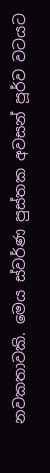නවකතාවකි. මෙය ස්වර්ණ පුස්තක අවසන් පූර්ව වටයට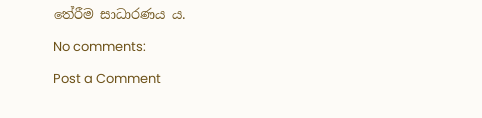තේරීම සාධාරණය ය.

No comments:

Post a Comment